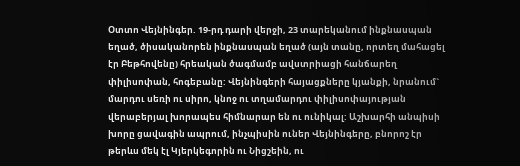Օտտո Վեյնինգեր. 19-րդ դարի վերջի, 23 տարեկանում ինքնասպան եղած, ծիսականորեն ինքնասպան եղած (այն տանը, որտեղ մահացել էր Բեթհովենը) հրեական ծագմամբ ավստրիացի հանճարեղ փիլիսոփան, հոգեբանը: Վեյնինգերի հայացքները կյանքի, նրանում` մարդու սեռի ու սիրո, կնոջ ու տղամարդու փիլիսոփայության վերաբերյալ խորապես հիմնարար են ու ունիկալ: Աշխարհի անպիսի խորը ցավագին ապրում, ինչպիսին ուներ Վեյնինգերը, բնորոշ էր թերևս մեկ էլ Կյերկեգորին ու Նիցշեին, ու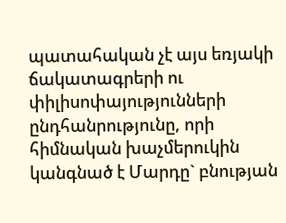պատահական չէ այս եռյակի ճակատագրերի ու փիլիսոփայությունների ընդհանրությունը, որի հիմնական խաչմերուկին կանգնած է Մարդը` բնության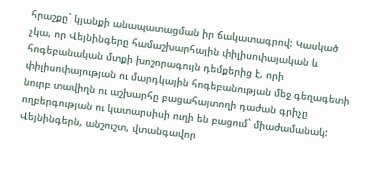հրաշքը` կյանքի անապատացման իր ճակատագրով: Կասկած չկա, որ Վեյնինգերը համաշխարհային փիլիսոփայական և հոգեբանական մտքի խոշորագույն դեմքերից է, որի փիլիսոփայության ու մարդկային հոգեբանության մեջ գեղագետի նուրբ տավիղն ու աշխարհը բացահայտողի դաժան գրիչը ողբերգության ու կատարսիսի ուղի են բացում` միաժամանակ: Վեյնինգերն, անշուշտ, վտանգավոր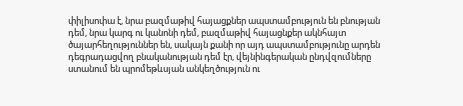փիլիսոփա է, նրա բազմաթիվ հայացքներ ապստամբություն են բնության դեմ, նրա կարգ ու կանոնի դեմ, բազմաթիվ հայացնքեր ակնհայտ ծայարհեղություններ են, սակայն քանի որ այդ ապստամբությունը արդեն դեգրադացվող բնականության դեմ էր, վեյնինգերական ընդվզումները ստանում են պրոմեթևսյան անկեղծություն ու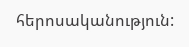հերոսականություն: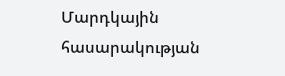Մարդկային հասարակության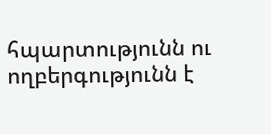հպարտությունն ու ողբերգությունն է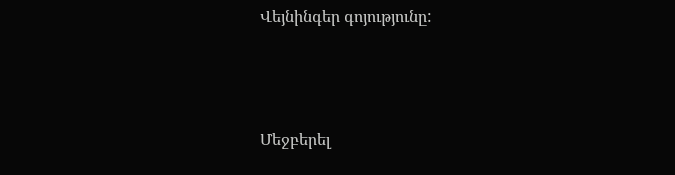Վեյնինգեր գոյությունը:



Մեջբերել